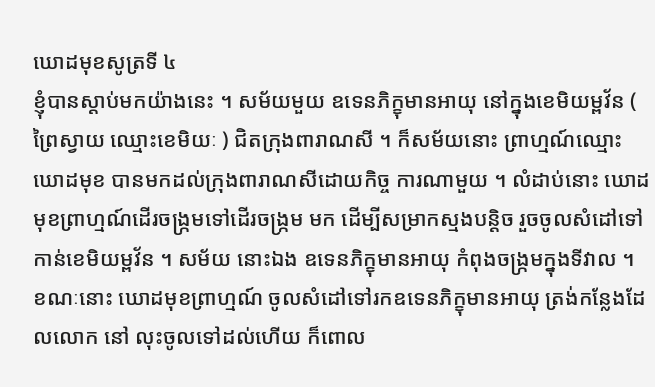ឃោដមុខសូត្រទី ៤
ខ្ញុំបានស្តាប់មកយ៉ាងនេះ ។ សម័យមួយ ឧទេនភិក្ខុមានអាយុ នៅក្នុងខេមិយម្ពវ័ន ( ព្រៃស្វាយ ឈ្មោះខេមិយៈ ) ជិតក្រុងពារាណសី ។ ក៏សម័យនោះ ព្រាហ្មណ៍ឈ្មោះឃោដមុខ បានមកដល់ក្រុងពារាណសីដោយកិច្ច ការណាមួយ ។ លំដាប់នោះ ឃោដមុខព្រាហ្មណ៍ដើរចង្រ្កមទៅដើរចង្រ្កម មក ដើម្បីសម្រាកស្មងបន្តិច រួចចូលសំដៅទៅកាន់ខេមិយម្ពវ័ន ។ សម័យ នោះឯង ឧទេនភិក្ខុមានអាយុ កំពុងចង្រ្កមក្នុងទីវាល ។ ខណៈនោះ ឃោដមុខព្រាហ្មណ៍ ចូលសំដៅទៅរកឧទេនភិក្ខុមានអាយុ ត្រង់កន្លែងដែលលោក នៅ លុះចូលទៅដល់ហើយ ក៏ពោល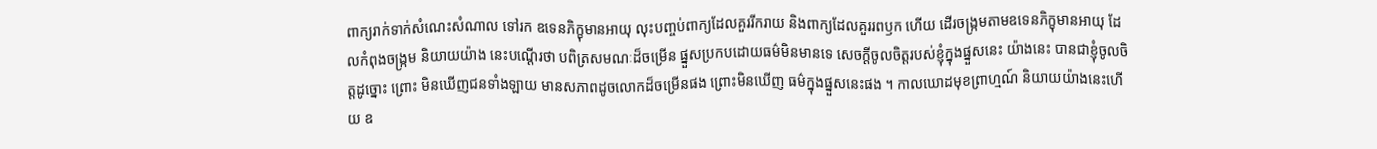ពាក្យរាក់ទាក់សំណេះសំណាល ទៅរក ឧទេនភិក្ខុមានអាយុ លុះបញ្ចប់ពាក្យដែលគួររីករាយ និងពាក្យដែលគួររពឫក ហើយ ដើរចង្រ្កមតាមឧទេនភិក្ខុមានអាយុ ដែលកំពុងចង្រ្កម និយាយយ៉ាង នេះបណ្តើរថា បពិត្រសមណៈដ៏ចម្រើន ផ្នួសប្រកបដោយធម៌មិនមានទេ សេចក្តីចូលចិត្តរបស់ខ្ញុំក្នុងផ្នួសនេះ យ៉ាងនេះ បានជាខ្ញុំចូលចិត្តដូច្នោះ ព្រោះ មិនឃើញជនទាំងឡាយ មានសភាពដូចលោកដ៏ចម្រើនផង ព្រោះមិនឃើញ ធម៌ក្នុងផ្នួសនេះផង ។ កាលឃោដមុខព្រាហ្មណ៍ និយាយយ៉ាងនេះហើយ ឧ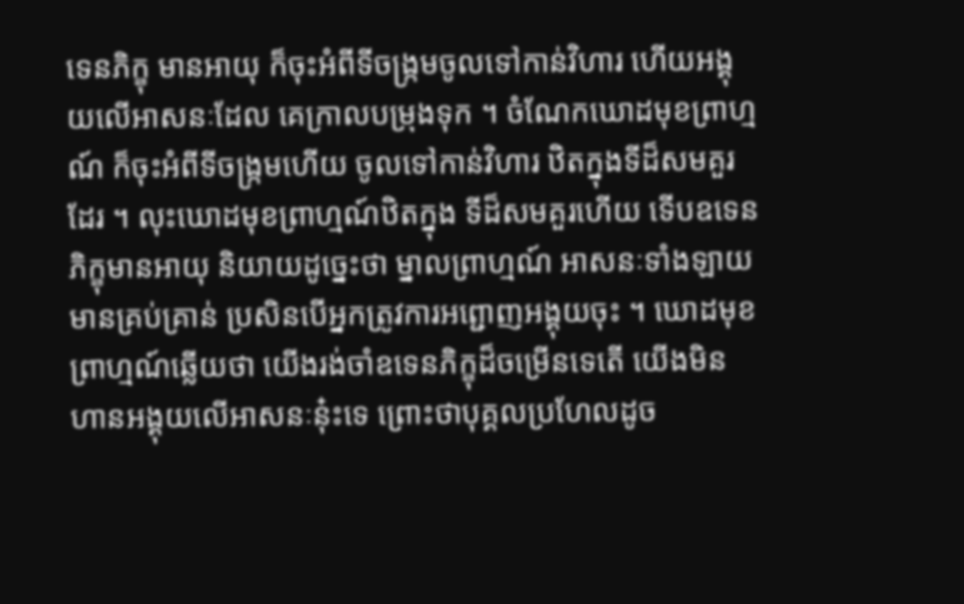ទេនភិក្ខុ មានអាយុ ក៏ចុះអំពីទីចង្រ្កមចូលទៅកាន់វិហារ ហើយអង្គុយលើអាសនៈដែល គេក្រាលបម្រុងទុក ។ ចំណែកឃោដមុខព្រាហ្មណ៍ ក៏ចុះអំពីទីចង្រ្កមហើយ ចូលទៅកាន់វិហារ ឋិតក្នុងទីដ៏សមគួរដែរ ។ លុះឃោដមុខព្រាហ្មណ៍ឋិតក្នុង ទីដ៏សមគួរហើយ ទើបឧទេនភិក្ខុមានអាយុ និយាយដូច្នេះថា ម្នាលព្រាហ្មណ៍ អាសនៈទាំងឡាយមានគ្រប់គ្រាន់ ប្រសិនបើអ្នកត្រូវការអព្ជោញអង្គុយចុះ ។ ឃោដមុខព្រាហ្មណ៍ឆ្លើយថា យើងរង់ចាំឧទេនភិក្ខុដ៏ចម្រើនទេតើ យើងមិន ហានអង្គុយលើអាសនៈនុ៎ះទេ ព្រោះថាបុគ្គលប្រហែលដូច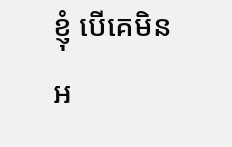ខ្ញុំ បើគេមិនអ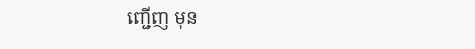ញ្ជើញ មុន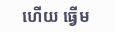ហើយ ធ្វើម